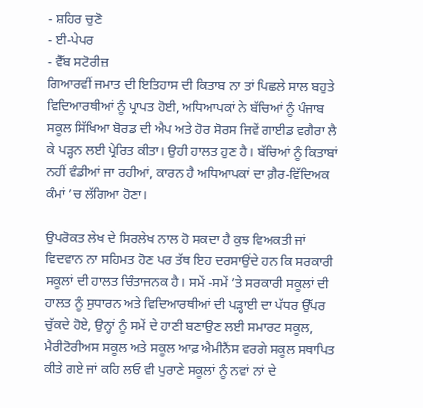- ਸ਼ਹਿਰ ਚੁਣੋ
- ਈ-ਪੇਪਰ
- ਵੈੱਬ ਸਟੋਰੀਜ਼
ਗਿਆਰਵੀਂ ਜਮਾਤ ਦੀ ਇਤਿਹਾਸ ਦੀ ਕਿਤਾਬ ਨਾ ਤਾਂ ਪਿਛਲੇ ਸਾਲ ਬਹੁਤੇ ਵਿਦਿਆਰਥੀਆਂ ਨੂੰ ਪ੍ਰਾਪਤ ਹੋਈ, ਅਧਿਆਪਕਾਂ ਨੇ ਬੱਚਿਆਂ ਨੂੰ ਪੰਜਾਬ ਸਕੂਲ ਸਿੱਖਿਆ ਬੋਰਡ ਦੀ ਐਪ ਅਤੇ ਹੋਰ ਸੋਰਸ ਜਿਵੇਂ ਗਾਈਡ ਵਗੈਰਾ ਲੈ ਕੇ ਪੜ੍ਹਨ ਲਈ ਪ੍ਰੇਰਿਤ ਕੀਤਾ। ਉਹੀ ਹਾਲਤ ਹੁਣ ਹੈ। ਬੱਚਿਆਂ ਨੂੰ ਕਿਤਾਬਾਂ ਨਹੀਂ ਵੰਡੀਆਂ ਜਾ ਰਹੀਆਂ, ਕਾਰਨ ਹੈ ਅਧਿਆਪਕਾਂ ਦਾ ਗ਼ੈਰ-ਵਿੱਦਿਅਕ ਕੰਮਾਂ ’ਚ ਲੱਗਿਆ ਹੋਣਾ।

ਉਪਰੋਕਤ ਲੇਖ ਦੇ ਸਿਰਲੇਖ ਨਾਲ ਹੋ ਸਕਦਾ ਹੈ ਕੁਝ ਵਿਅਕਤੀ ਜਾਂ ਵਿਦਵਾਨ ਨਾ ਸਹਿਮਤ ਹੋਣ ਪਰ ਤੱਥ ਇਹ ਦਰਸਾਉਂਦੇ ਹਨ ਕਿ ਸਰਕਾਰੀ ਸਕੂਲਾਂ ਦੀ ਹਾਲਤ ਚਿੰਤਾਜਨਕ ਹੈ। ਸਮੇਂ -ਸਮੇਂ ’ਤੇ ਸਰਕਾਰੀ ਸਕੂਲਾਂ ਦੀ ਹਾਲਤ ਨੂੰ ਸੁਧਾਰਨ ਅਤੇ ਵਿਦਿਆਰਥੀਆਂ ਦੀ ਪੜ੍ਹਾਈ ਦਾ ਪੱਧਰ ਉੱਪਰ ਚੁੱਕਦੇ ਹੋਏ, ਉਨ੍ਹਾਂ ਨੂੰ ਸਮੇਂ ਦੇ ਹਾਣੀ ਬਣਾਉਣ ਲਈ ਸਮਾਰਟ ਸਕੂਲ, ਮੈਰੀਟੋਰੀਅਸ ਸਕੂਲ ਅਤੇ ਸਕੂਲ ਆਫ਼ ਐਮੀਨੈਂਸ ਵਰਗੇ ਸਕੂਲ ਸਥਾਪਿਤ ਕੀਤੇ ਗਏ ਜਾਂ ਕਹਿ ਲਓ ਵੀ ਪੁਰਾਣੇ ਸਕੂਲਾਂ ਨੂੰ ਨਵਾਂ ਨਾਂ ਦੇ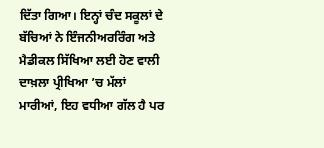ਦਿੱਤਾ ਗਿਆ। ਇਨ੍ਹਾਂ ਚੰਦ ਸਕੂਲਾਂ ਦੇ ਬੱਚਿਆਂ ਨੇ ਇੰਜਨੀਅਰਰਿੰਗ ਅਤੇ ਮੈਡੀਕਲ ਸਿੱਖਿਆ ਲਈ ਹੋਣ ਵਾਲੀ ਦਾਖ਼ਲਾ ਪ੍ਰੀਖਿਆ ’ਚ ਮੱਲਾਂ ਮਾਰੀਆਂ, ਇਹ ਵਧੀਆ ਗੱਲ ਹੈ ਪਰ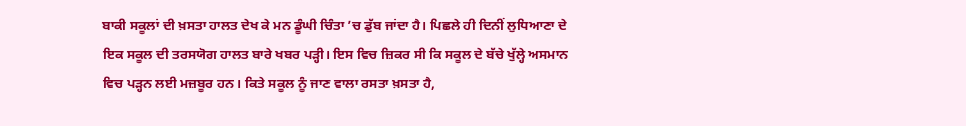ਬਾਕੀ ਸਕੂਲਾਂ ਦੀ ਖ਼ਸਤਾ ਹਾਲਤ ਦੇਖ ਕੇ ਮਨ ਡੂੰਘੀ ਚਿੰਤਾ ’ਚ ਡੁੱਬ ਜਾਂਦਾ ਹੈ। ਪਿਛਲੇ ਹੀ ਦਿਨੀਂ ਲੁਧਿਆਣਾ ਦੇ ਇਕ ਸਕੂਲ ਦੀ ਤਰਸਯੋਗ ਹਾਲਤ ਬਾਰੇ ਖਬਰ ਪੜ੍ਹੀ। ਇਸ ਵਿਚ ਜ਼ਿਕਰ ਸੀ ਕਿ ਸਕੂਲ ਦੇ ਬੱਚੇ ਖੁੱਲ੍ਹੇ ਅਸਮਾਨ ਵਿਚ ਪੜ੍ਹਨ ਲਈ ਮਜ਼ਬੂਰ ਹਨ। ਕਿਤੇ ਸਕੂਲ ਨੂੰ ਜਾਣ ਵਾਲਾ ਰਸਤਾ ਖ਼ਸਤਾ ਹੈ,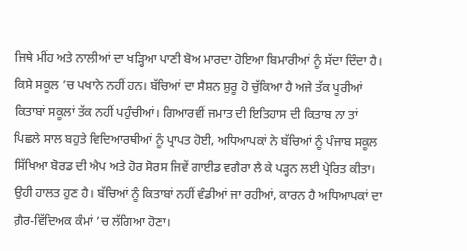ਜਿਥੇ ਮੀਂਹ ਅਤੇ ਨਾਲੀਆਂ ਦਾ ਖੜ੍ਹਿਆ ਪਾਣੀ ਬੋਅ ਮਾਰਦਾ ਹੋਇਆ ਬਿਮਾਰੀਆਂ ਨੂੰ ਸੱਦਾ ਦਿੰਦਾ ਹੈ। ਕਿਸੇ ਸਕੂਲ ’ਚ ਪਖਾਨੇ ਨਹੀਂ ਹਨ। ਬੱਚਿਆਂ ਦਾ ਸੈਸ਼ਨ ਸ਼ੁਰੂ ਹੋ ਚੁੱਕਿਆ ਹੈ ਅਜੇ ਤੱਕ ਪੂਰੀਆਂ ਕਿਤਾਬਾਂ ਸਕੂਲਾਂ ਤੱਕ ਨਹੀਂ ਪਹੁੰਚੀਆਂ। ਗਿਆਰਵੀਂ ਜਮਾਤ ਦੀ ਇਤਿਹਾਸ ਦੀ ਕਿਤਾਬ ਨਾ ਤਾਂ ਪਿਛਲੇ ਸਾਲ ਬਹੁਤੇ ਵਿਦਿਆਰਥੀਆਂ ਨੂੰ ਪ੍ਰਾਪਤ ਹੋਈ, ਅਧਿਆਪਕਾਂ ਨੇ ਬੱਚਿਆਂ ਨੂੰ ਪੰਜਾਬ ਸਕੂਲ ਸਿੱਖਿਆ ਬੋਰਡ ਦੀ ਐਪ ਅਤੇ ਹੋਰ ਸੋਰਸ ਜਿਵੇਂ ਗਾਈਡ ਵਗੈਰਾ ਲੈ ਕੇ ਪੜ੍ਹਨ ਲਈ ਪ੍ਰੇਰਿਤ ਕੀਤਾ। ਉਹੀ ਹਾਲਤ ਹੁਣ ਹੈ। ਬੱਚਿਆਂ ਨੂੰ ਕਿਤਾਬਾਂ ਨਹੀਂ ਵੰਡੀਆਂ ਜਾ ਰਹੀਆਂ, ਕਾਰਨ ਹੈ ਅਧਿਆਪਕਾਂ ਦਾ ਗ਼ੈਰ-ਵਿੱਦਿਅਕ ਕੰਮਾਂ ’ਚ ਲੱਗਿਆ ਹੋਣਾ।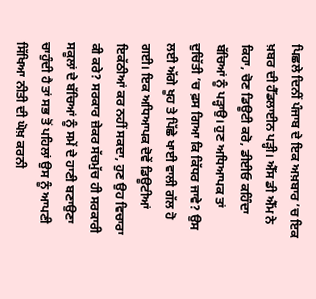ਪਿਛਲੇ ਦਿਨੀਂ ਪੰਜਾਬ ਦੇ ਇਕ ਅਖ਼ਬਾਰ ’ਚ ਇਕ ਖ਼ਬਰ ਦੀ ਹੈੱਡਲਾਈਨ ਪੜ੍ਹੀ। ਐੱਸ ਡੀ ਐੱਮ ਨੇ ਕਿਹਾ, ਚੋਣ ਡਿਊਟੀ ਕਰੋ, ਡੀਈਓ ਕਹਿੰਦਾ ਬੱਚਿਆਂ ਨੂੰ ਪੜ੍ਹਾਉ। ਹੁਣ ਅਧਿਆਪਕ ਤਾਂ ਦੁਚਿੱਤੀ ’ਚ ਫ਼ਸ ਗਿਆ ਕਿ ਕਿੱਧਰ ਜਾਵੇ? ਉਸ ਲਈ ਅੱਗੇ ਖੂਹ ਤੇ ਪਿੱਛੇ ਖਾਈ ਵਾਲੀ ਗੱਲ ਹੋ ਗਈ। ਇਕ ਅਧਿਆਪਕ ਦੋਵੇਂ ਡਿਊਟੀਆਂ ਇਕੱਠੀਆਂ ਕਰ ਨਹੀਂ ਸਕਦਾ, ਹੁਣ ਉਹ ਵਿਚਾਰਾ ਕੀ ਕਰੇ? ਸਰਕਾਰ ਜ਼ੇਕਰ ਸੱਚਮੁੱਚ ਹੀ ਸਰਕਾਰੀ ਸਕੂਲਾਂ ਦੇ ਬੱਚਿਆਂ ਨੂੰ ਸਮੇਂ ਦੇ ਹਾਣੀ ਬਣਾਉਣਾ ਚਾਹੁੰਦੀ ਹੈ ਤਾਂ ਸਭ ਤੋਂ ਪਹਿਲਾਂ ਉਸ ਨੂੰ ਆਪਣੀ ਸਿੱਖਿਆ ਨੀਤੀ ਦੀ ਘੋਖ਼ ਕਰਨੀ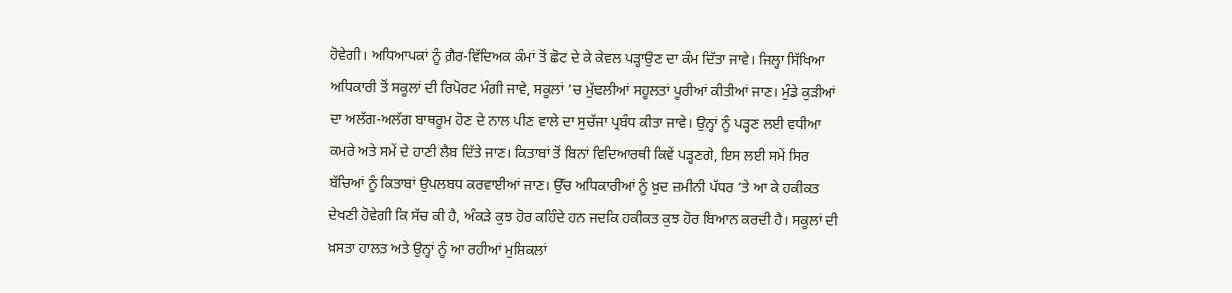ਹੋਵੇਗੀ। ਅਧਿਆਪਕਾਂ ਨੂੰ ਗ਼ੈਰ-ਵਿੱਦਿਅਕ ਕੰਮਾਂ ਤੋਂ ਛੋਟ ਦੇ ਕੇ ਕੇਵਲ ਪੜ੍ਹਾਉਣ ਦਾ ਕੰਮ ਦਿੱਤਾ ਜਾਵੇ। ਜਿਲ੍ਹਾ ਸਿੱਖਿਆ ਅਧਿਕਾਰੀ ਤੋਂ ਸਕੂਲਾਂ ਦੀ ਰਿਪੋਰਟ ਮੰਗੀ ਜਾਵੇ, ਸਕੂਲਾਂ ’ਚ ਮੁੱਢਲੀਆਂ ਸਹੂਲਤਾਂ ਪੂਰੀਆਂ ਕੀਤੀਆਂ ਜਾਣ। ਮੁੰਡੇ ਕੁੜੀਆਂ ਦਾ ਅਲੱਗ-ਅਲੱਗ ਬਾਥਰੂਮ ਹੋਣ ਦੇ ਨਾਲ ਪੀਣ ਵਾਲੇ ਦਾ ਸੁਚੱਜਾ ਪ੍ਰਬੰਧ ਕੀਤਾ ਜਾਵੇ। ਉਨ੍ਹਾਂ ਨੂੰ ਪੜ੍ਹਣ ਲਈ ਵਧੀਆ ਕਮਰੇ ਅਤੇ ਸਮੇਂ ਦੇ ਹਾਣੀ ਲੈਬ ਦਿੱਤੇ ਜਾਣ। ਕਿਤਾਬਾਂ ਤੋਂ ਬਿਨਾਂ ਵਿਦਿਆਰਥੀ ਕਿਵੇਂ ਪੜ੍ਹਣਗੇ, ਇਸ ਲਈ ਸਮੇਂ ਸਿਰ ਬੱਚਿਆਂ ਨੂੰ ਕਿਤਾਬਾਂ ਉਪਲਬਧ ਕਰਵਾਈਆਂ ਜਾਣ। ਉੱਚ ਅਧਿਕਾਰੀਆਂ ਨੂੰ ਖ਼ੁਦ ਜ਼ਮੀਨੀ ਪੱਧਰ ’ਤੇ ਆ ਕੇ ਹਕੀਕਤ ਦੇਖਣੀ ਹੋਵੇਗੀ ਕਿ ਸੱਚ ਕੀ ਹੈ, ਅੰਕੜੇ ਕੁਝ ਹੋਰ ਕਹਿੰਦੇ ਹਨ ਜਦਕਿ ਹਕੀਕਤ ਕੁਝ ਹੋਰ ਬਿਆਨ ਕਰਦੀ ਹੈ। ਸਕੂਲਾਂ ਦੀ ਖ਼ਸਤਾ ਹਾਲਤ ਅਤੇ ਉਨ੍ਹਾਂ ਨੂੰ ਆ ਰਹੀਆਂ ਮੁਸ਼ਿਕਲਾਂ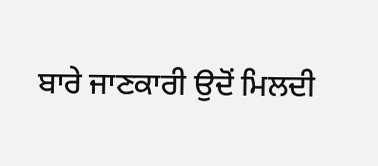ਬਾਰੇ ਜਾਣਕਾਰੀ ਉਦੋਂ ਮਿਲਦੀ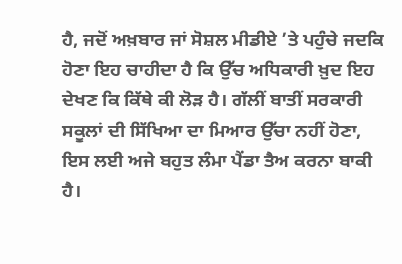ਹੈ, ਜਦੋਂ ਅਖ਼ਬਾਰ ਜਾਂ ਸੋਸ਼ਲ ਮੀਡੀਏ ’ਤੇ ਪਹੁੰਚੇ ਜਦਕਿ ਹੋਣਾ ਇਹ ਚਾਹੀਦਾ ਹੈ ਕਿ ਉੱਚ ਅਧਿਕਾਰੀ ਖ਼ੁਦ ਇਹ ਦੇਖਣ ਕਿ ਕਿੱਥੇ ਕੀ ਲੋੜ ਹੈ। ਗੱਲੀਂ ਬਾਤੀਂ ਸਰਕਾਰੀ ਸਕੂਲਾਂ ਦੀ ਸਿੱਖਿਆ ਦਾ ਮਿਆਰ ਉੱਚਾ ਨਹੀਂ ਹੋਣਾ, ਇਸ ਲਈ ਅਜੇ ਬਹੁਤ ਲੰਮਾ ਪੈਂਡਾ ਤੈਅ ਕਰਨਾ ਬਾਕੀ ਹੈ।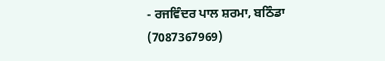- ਰਜਵਿੰਦਰ ਪਾਲ ਸ਼ਰਮਾ, ਬਠਿੰਡਾ (7087367969)